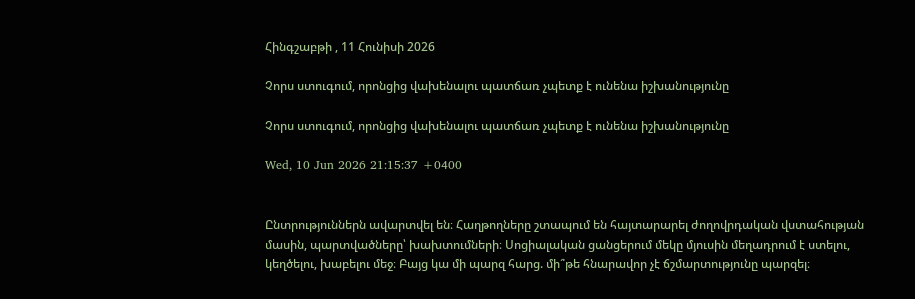Հինգշաբթի , 11 Հունիսի 2026

Չորս ստուգում, որոնցից վախենալու պատճառ չպետք է ունենա իշխանությունը

Չորս ստուգում, որոնցից վախենալու պատճառ չպետք է ունենա իշխանությունը

Wed, 10 Jun 2026 21:15:37 +0400


Ընտրություններն ավարտվել են։ Հաղթողները շտապում են հայտարարել ժողովրդական վստահության մասին, պարտվածները՝ խախտումների։ Սոցիալական ցանցերում մեկը մյուսին մեղադրում է ստելու, կեղծելու, խաբելու մեջ։ Բայց կա մի պարզ հարց. մի՞թե հնարավոր չէ ճշմարտությունը պարզել։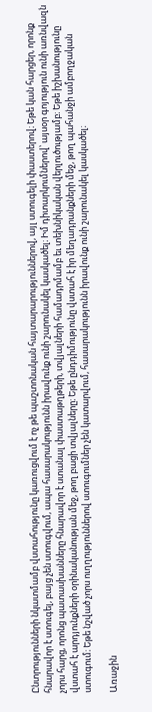Ընտրությունների նկատմամբ վստահությունը կառուցվում է ոչ թե պաշտոնական հայտարարություններով, այլ ստուգելի փաստերով։ Եթե կան հարցեր, որոնք հնարավոր է ստուգել, բայց չեն ստուգվում, ապա հասարակությունն իրավունք ունի շարունակել կասկածել։ Իմ դիտարկումներով՝ այսօր գոյություն ունի առնվազն չորս հարց, որոնց պատասխանները հնարավոր է ստանալ փաստաթղթերի, տվյալների համադրմամբ եւ տեխնիկական վերլուծությամբ։ Եթե իշխանությունը վստահ է արդյունքների օրինականության մեջ, թող բացի տվյալները։ Եթե ընդդիմությունը վստահ է իր մեղադրանքների մեջ, թող պահանջի ամբողջական ստուգում։ Եթե նշված չորս ուղղություններով ստուգումներ չեն կատարվում, հասարակությունն իրավունք ունի շարունակել կասկածել։

Առաջին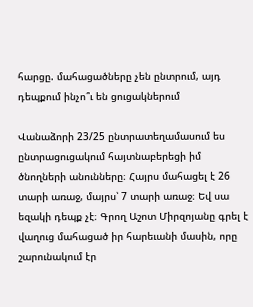հարցը. մահացածները չեն ընտրում, այդ դեպքում ինչո՞ւ են ցուցակներում

Վանաձորի 23/25 ընտրատեղամասում ես ընտրացուցակում հայտնաբերեցի իմ ծնողների անունները։ Հայրս մահացել է 26 տարի առաջ, մայրս՝ 7 տարի առաջ։ Եվ սա եզակի դեպք չէ։ Գրող Աշոտ Միրզոյանը գրել է վաղուց մահացած իր հարեւանի մասին, որը շարունակում էր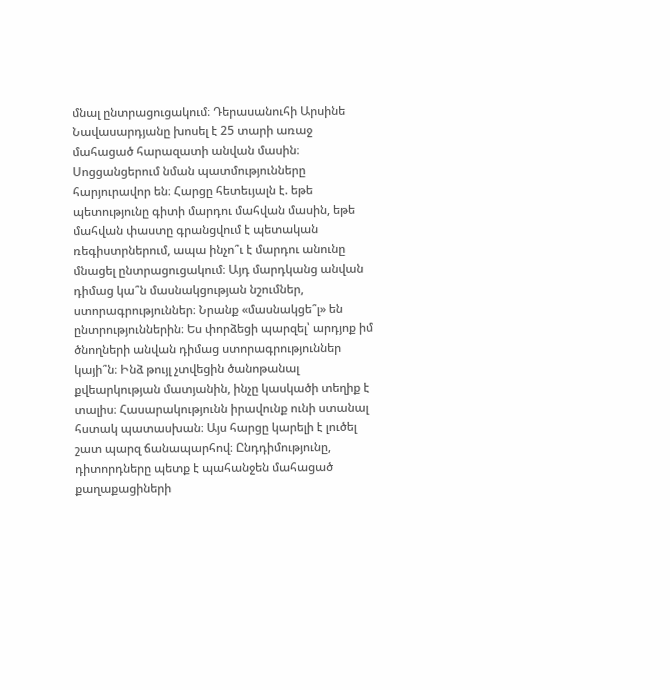մնալ ընտրացուցակում։ Դերասանուհի Արսինե Նավասարդյանը խոսել է 25 տարի առաջ մահացած հարազատի անվան մասին։ Սոցցանցերում նման պատմությունները հարյուրավոր են։ Հարցը հետեւյալն է. եթե պետությունը գիտի մարդու մահվան մասին, եթե մահվան փաստը գրանցվում է պետական ռեգիստրներում, ապա ինչո՞ւ է մարդու անունը մնացել ընտրացուցակում։ Այդ մարդկանց անվան դիմաց կա՞ն մասնակցության նշումներ, ստորագրություններ։ Նրանք «մասնակցե՞լ» են ընտրություններին։ Ես փորձեցի պարզել՝ արդյոք իմ ծնողների անվան դիմաց ստորագրություններ կայի՞ն։ Ինձ թույլ չտվեցին ծանոթանալ քվեարկության մատյանին, ինչը կասկածի տեղիք է տալիս։ Հասարակությունն իրավունք ունի ստանալ հստակ պատասխան։ Այս հարցը կարելի է լուծել շատ պարզ ճանապարհով։ Ընդդիմությունը, դիտորդները պետք է պահանջեն մահացած քաղաքացիների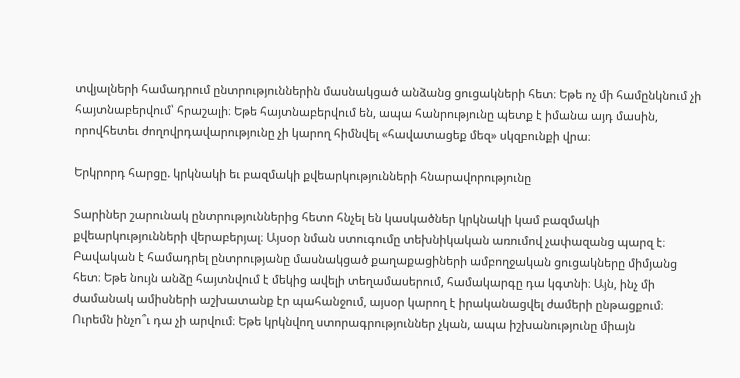տվյալների համադրում ընտրություններին մասնակցած անձանց ցուցակների հետ։ Եթե ոչ մի համընկնում չի հայտնաբերվում՝ հրաշալի։ Եթե հայտնաբերվում են, ապա հանրությունը պետք է իմանա այդ մասին, որովհետեւ ժողովրդավարությունը չի կարող հիմնվել «հավատացեք մեզ» սկզբունքի վրա։

Երկրորդ հարցը. կրկնակի եւ բազմակի քվեարկությունների հնարավորությունը

Տարիներ շարունակ ընտրություններից հետո հնչել են կասկածներ կրկնակի կամ բազմակի քվեարկությունների վերաբերյալ։ Այսօր նման ստուգումը տեխնիկական առումով չափազանց պարզ է։ Բավական է համադրել ընտրությանը մասնակցած քաղաքացիների ամբողջական ցուցակները միմյանց հետ։ Եթե նույն անձը հայտնվում է մեկից ավելի տեղամասերում, համակարգը դա կգտնի։ Այն, ինչ մի ժամանակ ամիսների աշխատանք էր պահանջում, այսօր կարող է իրականացվել ժամերի ընթացքում։ Ուրեմն ինչո՞ւ դա չի արվում։ Եթե կրկնվող ստորագրություններ չկան, ապա իշխանությունը միայն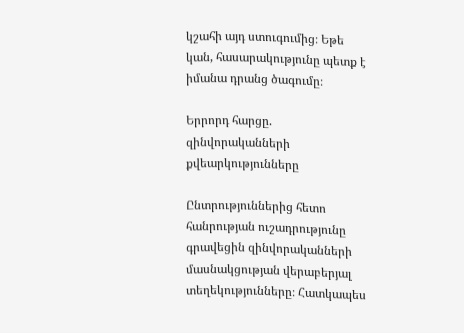կշահի այդ ստուգումից։ Եթե կան, հասարակությունը պետք է իմանա դրանց ծագումը։

Երրորդ հարցը. զինվորականների քվեարկությունները

Ընտրություններից հետո հանրության ուշադրությունը գրավեցին զինվորականների մասնակցության վերաբերյալ տեղեկությունները։ Հատկապես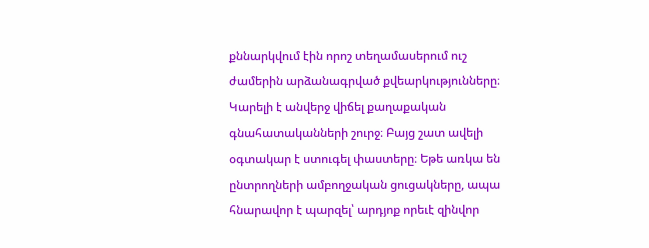քննարկվում էին որոշ տեղամասերում ուշ ժամերին արձանագրված քվեարկությունները։ Կարելի է անվերջ վիճել քաղաքական գնահատականների շուրջ։ Բայց շատ ավելի օգտակար է ստուգել փաստերը։ Եթե առկա են ընտրողների ամբողջական ցուցակները, ապա հնարավոր է պարզել՝ արդյոք որեւէ զինվոր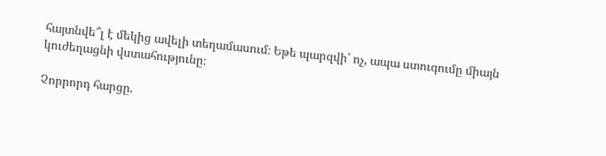հայտնվե՞լ է մեկից ավելի տեղամասում։ Եթե պարզվի՝ ոչ, ապա ստուգումը միայն կուժեղացնի վստահությունը։

Չորրորդ հարցը.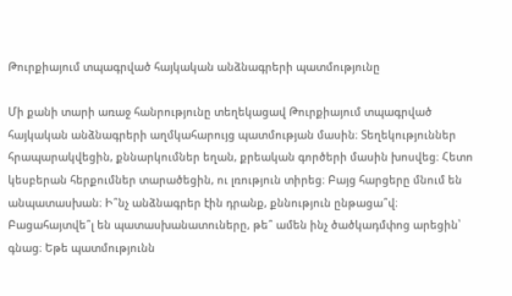Թուրքիայում տպագրված հայկական անձնագրերի պատմությունը

Մի քանի տարի առաջ հանրությունը տեղեկացավ Թուրքիայում տպագրված հայկական անձնագրերի աղմկահարույց պատմության մասին։ Տեղեկություններ հրապարակվեցին, քննարկումներ եղան, քրեական գործերի մասին խոսվեց։ Հետո կեսբերան հերքումներ տարածեցին, ու լռություն տիրեց։ Բայց հարցերը մնում են անպատասխան։ Ի՞նչ անձնագրեր էին դրանք, քննություն ընթացա՞վ։ Բացահայտվե՞լ են պատասխանատուները, թե՞ ամեն ինչ ծածկադմփոց արեցին՝ գնաց։ Եթե պատմությունն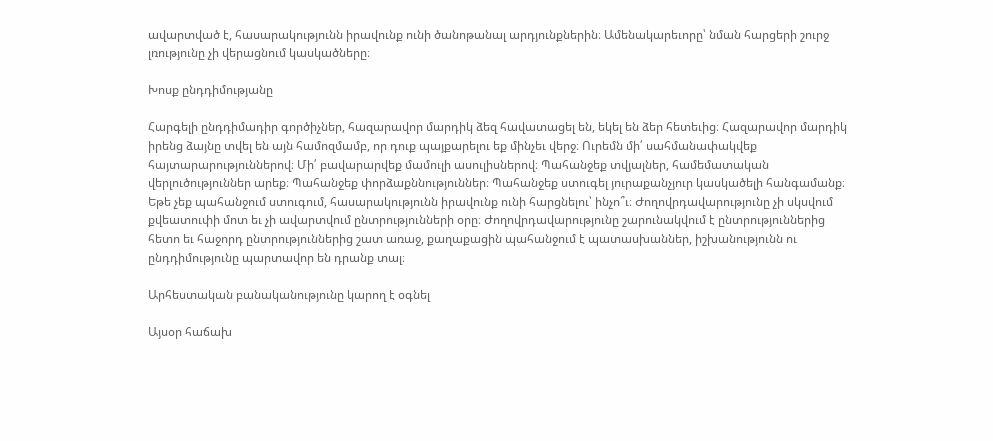ավարտված է, հասարակությունն իրավունք ունի ծանոթանալ արդյունքներին։ Ամենակարեւորը՝ նման հարցերի շուրջ լռությունը չի վերացնում կասկածները։

Խոսք ընդդիմությանը

Հարգելի ընդդիմադիր գործիչներ, հազարավոր մարդիկ ձեզ հավատացել են, եկել են ձեր հետեւից։ Հազարավոր մարդիկ իրենց ձայնը տվել են այն համոզմամբ, որ դուք պայքարելու եք մինչեւ վերջ։ Ուրեմն մի՛ սահմանափակվեք հայտարարություններով։ Մի՛ բավարարվեք մամուլի ասուլիսներով։ Պահանջեք տվյալներ, համեմատական վերլուծություններ արեք։ Պահանջեք փորձաքննություններ։ Պահանջեք ստուգել յուրաքանչյուր կասկածելի հանգամանք։ Եթե չեք պահանջում ստուգում, հասարակությունն իրավունք ունի հարցնելու՝ ինչո՞ւ։ Ժողովրդավարությունը չի սկսվում քվեատուփի մոտ եւ չի ավարտվում ընտրությունների օրը։ Ժողովրդավարությունը շարունակվում է ընտրություններից հետո եւ հաջորդ ընտրություններից շատ առաջ, քաղաքացին պահանջում է պատասխաններ, իշխանությունն ու ընդդիմությունը պարտավոր են դրանք տալ։

Արհեստական բանականությունը կարող է օգնել

Այսօր հաճախ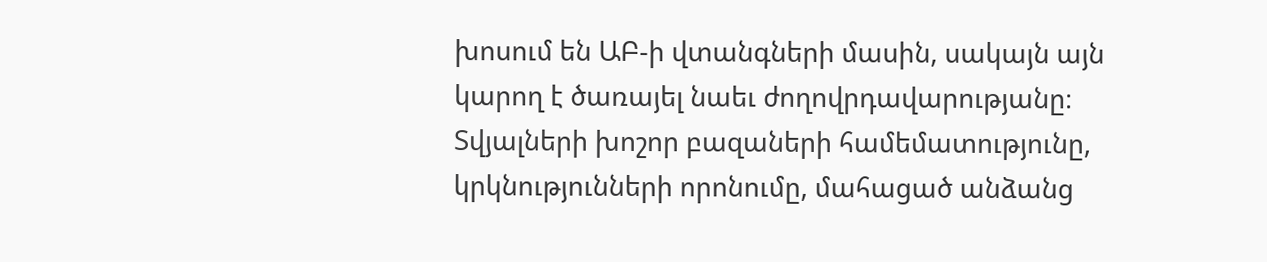խոսում են ԱԲ-ի վտանգների մասին, սակայն այն կարող է ծառայել նաեւ ժողովրդավարությանը։ Տվյալների խոշոր բազաների համեմատությունը, կրկնությունների որոնումը, մահացած անձանց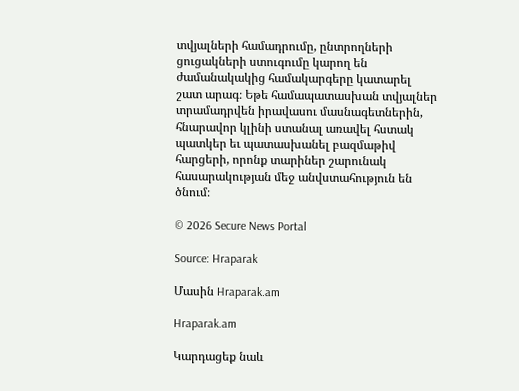տվյալների համադրումը, ընտրողների ցուցակների ստուգումը կարող են ժամանակակից համակարգերը կատարել շատ արագ։ Եթե համապատասխան տվյալներ տրամադրվեն իրավասու մասնագետներին, հնարավոր կլինի ստանալ առավել հստակ պատկեր եւ պատասխանել բազմաթիվ հարցերի, որոնք տարիներ շարունակ հասարակության մեջ անվստահություն են ծնում։

© 2026 Secure News Portal

Source: Hraparak

Մասին Hraparak.am

Hraparak.am

Կարդացեք նաև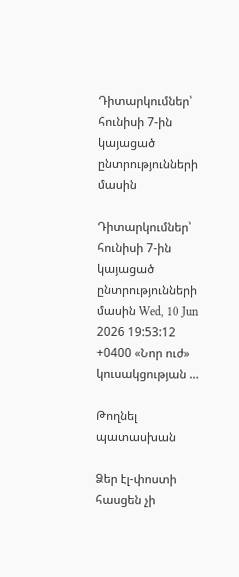Դիտարկումներ՝ հունիսի 7-ին կայացած ընտրությունների մասին

Դիտարկումներ՝ հունիսի 7-ին կայացած ընտրությունների մասին Wed, 10 Jun 2026 19:53:12 +0400 «Նոր ուժ» կուսակցության …

Թողնել պատասխան

Ձեր էլ-փոստի հասցեն չի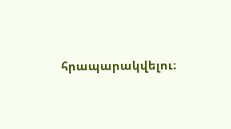հրապարակվելու։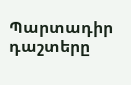Պարտադիր դաշտերը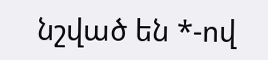նշված են *-ով